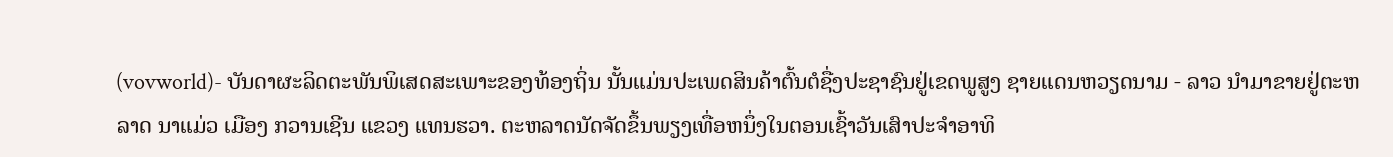(vovworld)- ບັນດາຜະລິດຕະພັນພິເສດສະເພາະຂອງທ້ອງຖິ່ນ ນັ້ນແມ່ນປະເພດສິນຄ້າຕົ້ນຕໍຊື່ງປະຊາຊົນຢູ່ເຂດພູສູງ ຊາຍແດນຫວຽດນາມ - ລາວ ນຳມາຂາຍຢູ່ຕະຫລາດ ນາແມ່ວ ເມືອງ ກວານເຊີນ ແຂວງ ແທນຮວາ. ຕະຫລາດນັດຈັດຂຶ້ນພຽງເທື່ອຫນຶ່ງໃນຕອນເຊົ້າວັນເສົາປະຈຳອາທິ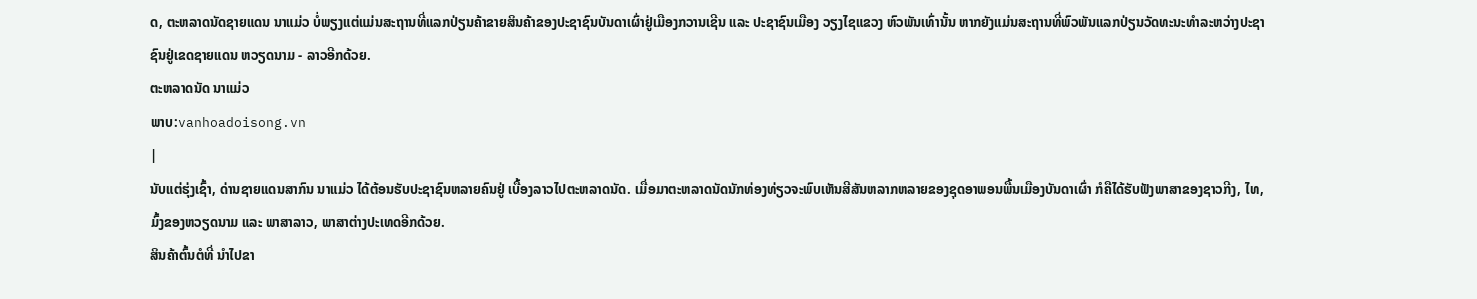ດ, ຕະຫລາດນັດຊາຍແດນ ນາແມ່ວ ບໍ່ພຽງແຕ່ແມ່ນສະຖານທີ່ແລກປ່ຽນຄ້າຂາຍສິນຄ້າຂອງປະຊາຊົນບັນດາເຜົ່າຢູ່ເມືອງກວານເຊີນ ແລະ ປະຊາຊົນເມືອງ ວຽງໄຊແຂວງ ຫົວພັນເທົ່ານັ້ນ ຫາກຍັງແມ່ນສະຖານທີ່ພົວພັນແລກປ່ຽນວັດທະນະທຳລະຫວ່າງປະຊາຊົນຢູ່ເຂດຊາຍແດນ ຫວຽດນາມ - ລາວອີກດ້ວຍ.
ຕະຫລາດນັດ ນາແມ່ວ
ພາບ:vanhoadoisong.vn
|
ນັບແຕ່ຮຸ່ງເຊົ້າ, ດ່ານຊາຍແດນສາກົນ ນາແມ່ວ ໄດ້ຕ້ອນຮັບປະຊາຊົນຫລາຍຄົນຢູ່ ເບື້ອງລາວໄປຕະຫລາດນັດ. ເມື່ອມາຕະຫລາດນັດນັກທ່ອງທ່ຽວຈະພົບເຫັນສີສັນຫລາກຫລາຍຂອງຊຸດອາພອນພື້ນເມືອງບັນດາເຜົ່າ ກໍຄືໄດ້ຮັບຟັງພາສາຂອງຊາວກີງ, ໄທ, ມົ້ງຂອງຫວຽດນາມ ແລະ ພາສາລາວ, ພາສາຕ່າງປະເທດອີກດ້ວຍ.
ສິນຄ້າຕົ້ນຕໍທີ່ ນຳໄປຂາ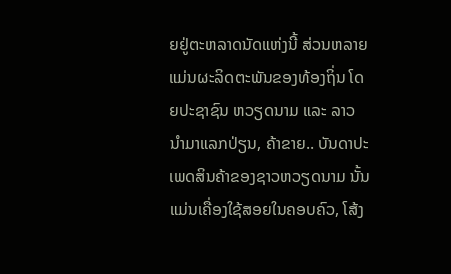ຍຢູ່ຕະຫລາດນັດແຫ່ງນີ້ ສ່ວນຫລາຍແມ່ນຜະລິດຕະພັນຂອງທ້ອງຖິ່ນ ໂດຍປະຊາຊົນ ຫວຽດນາມ ແລະ ລາວ ນຳມາແລກປ່ຽນ, ຄ້າຂາຍ.. ບັນດາປະເພດສິນຄ້າຂອງຊາວຫວຽດນາມ ນັ້ນແມ່ນເຄື່ອງໃຊ້ສອຍໃນຄອບຄົວ, ໂສ້ງ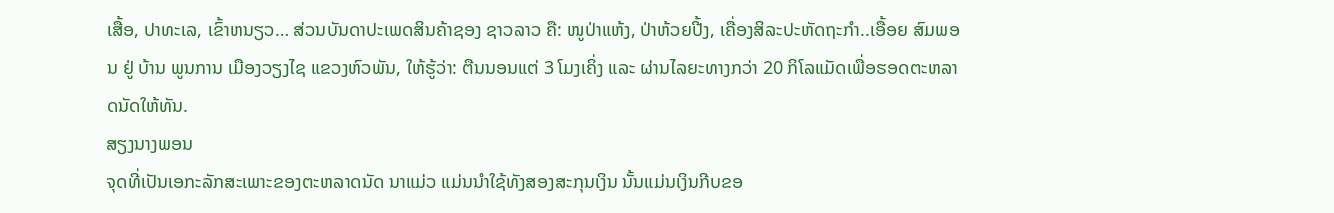ເສື້ອ, ປາທະເລ, ເຂົ້າຫນຽວ… ສ່ວນບັນດາປະເພດສິນຄ້າຊອງ ຊາວລາວ ຄື: ໜູປ່າແຫ້ງ, ປ່າຫ້ວຍປີ້ງ, ເຄື່ອງສິລະປະຫັດຖະກຳ..ເອື້ອຍ ສົມພອນ ຢູ່ ບ້ານ ພູນການ ເມືອງວຽງໄຊ ແຂວງຫົວພັນ, ໃຫ້ຮູ້ວ່າ: ຕືນນອນແຕ່ 3 ໂມງເຄິ່ງ ແລະ ຜ່ານໄລຍະທາງກວ່າ 20 ກິໂລແມັດເພື່ອຮອດຕະຫລາດນັດໃຫ້ທັນ.
ສຽງນາງພອນ
ຈຸດທີ່ເປັນເອກະລັກສະເພາະຂອງຕະຫລາດນັດ ນາແມ່ວ ແມ່ນນຳໃຊ້ທັງສອງສະກຸນເງິນ ນັ້ນແມ່ນເງິນກີບຂອ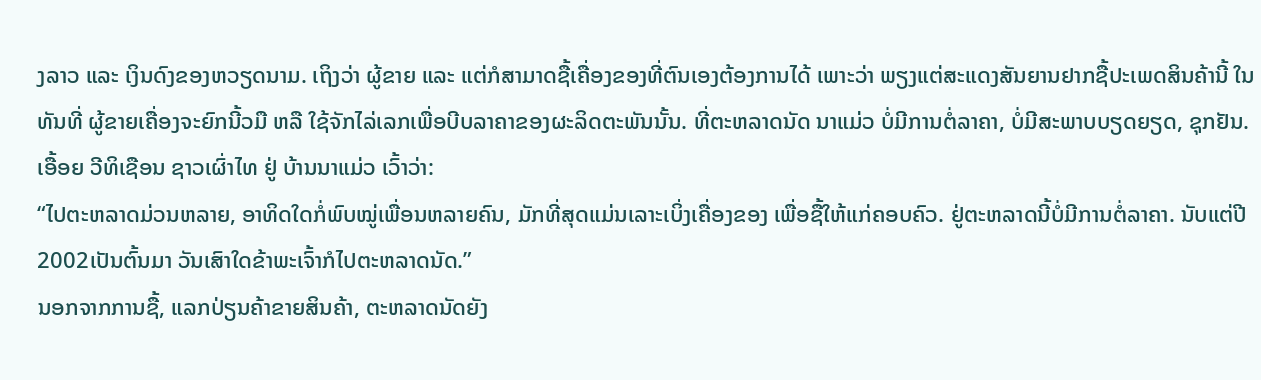ງລາວ ແລະ ເງິນດົງຂອງຫວຽດນາມ. ເຖິງວ່າ ຜູ້ຂາຍ ແລະ ແຕ່ກໍສາມາດຊື້ເຄື່ອງຂອງທີ່ຕົນເອງຕ້ອງການໄດ້ ເພາະວ່າ ພຽງແຕ່ສະແດງສັນຍານຢາກຊື້ປະເພດສິນຄ້ານີ້ ໃນທັນທີ່ ຜູ້ຂາຍເຄື່ອງຈະຍົກນີ້ວມື ຫລື ໃຊ້ຈັກໄລ່ເລກເພື່ອບີບລາຄາຂອງຜະລິດຕະພັນນັ້ນ. ທີ່ຕະຫລາດນັດ ນາແມ່ວ ບໍ່ມີການຕໍ່ລາຄາ, ບໍ່ມີສະພາບບຽດຍຽດ, ຊຸກຢັນ. ເອື້ອຍ ວີທິເຊືອນ ຊາວເຜົ່າໄທ ຢູ່ ບ້ານນາແມ່ວ ເວົ້າວ່າ:
“ໄປຕະຫລາດມ່ວນຫລາຍ, ອາທິດໃດກໍ່ພົບໝູ່ເພື່ອນຫລາຍຄົນ, ມັກທີ່ສຸດແມ່ນເລາະເບິ່ງເຄື່ອງຂອງ ເພື່ອຊື້ໃຫ້ແກ່ຄອບຄົວ. ຢູ່ຕະຫລາດນີ້ບໍ່ມີການຕໍ່ລາຄາ. ນັບແຕ່ປີ 2002ເປັນຕົ້ນມາ ວັນເສົາໃດຂ້າພະເຈົ້າກໍໄປຕະຫລາດນັດ.”
ນອກຈາກການຊື້, ແລກປ່ຽນຄ້າຂາຍສິນຄ້າ, ຕະຫລາດນັດຍັງ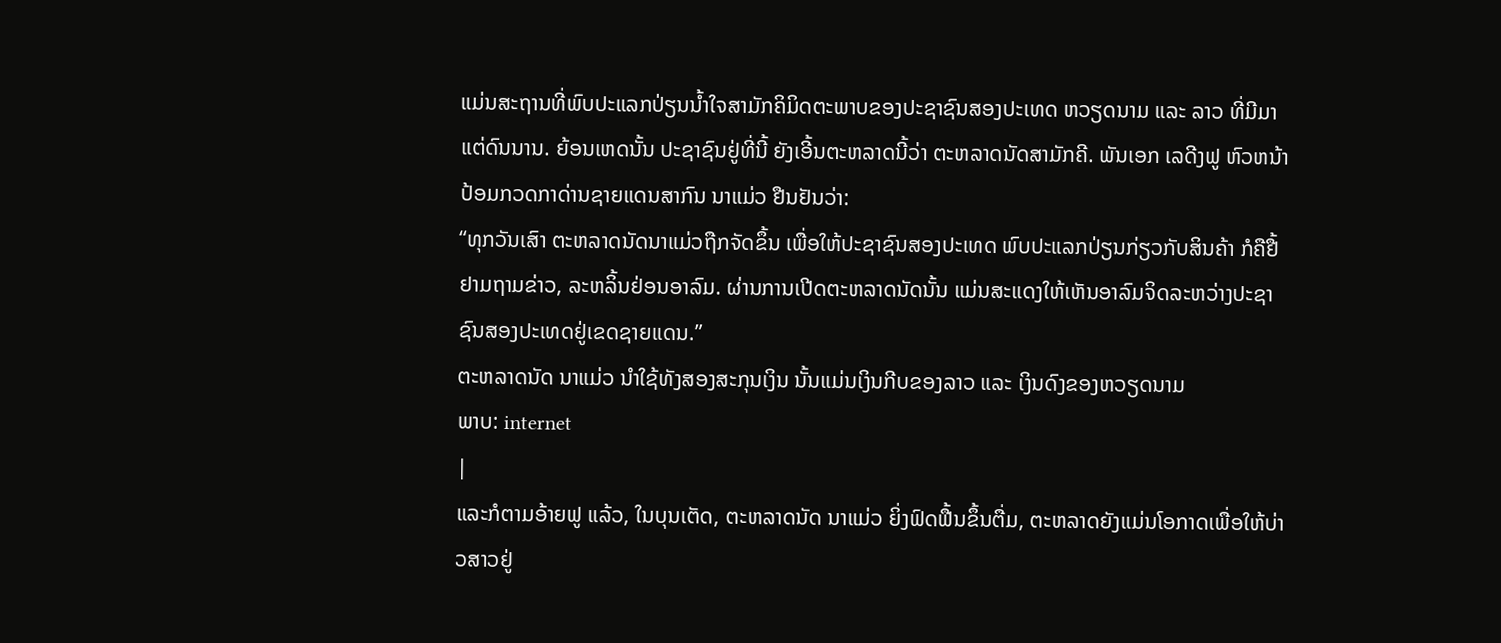ແມ່ນສະຖານທີ່ພົບປະແລກປ່ຽນນ້ຳໃຈສາມັກຄິມິດຕະພາບຂອງປະຊາຊົນສອງປະເທດ ຫວຽດນາມ ແລະ ລາວ ທີ່ມີມາແຕ່ດົນນານ. ຍ້ອນເຫດນັ້ນ ປະຊາຊົນຢູ່ທີ່ນີ້ ຍັງເອີ້ນຕະຫລາດນີ້ວ່າ ຕະຫລາດນັດສາມັກຄີ. ພັນເອກ ເລດີງຟູ ຫົວຫນ້າປ້ອມກວດກາດ່ານຊາຍແດນສາກົນ ນາແມ່ວ ຢືນຢັນວ່າ:
“ທຸກວັນເສົາ ຕະຫລາດນັດນາແມ່ວຖືກຈັດຂຶ້ນ ເພື່ອໃຫ້ປະຊາຊົນສອງປະເທດ ພົບປະແລກປ່ຽນກ່ຽວກັບສິນຄ້າ ກໍຄືຢື້ຢາມຖາມຂ່າວ, ລະຫລິ້ນຢ່ອນອາລົມ. ຜ່ານການເປີດຕະຫລາດນັດນັ້ນ ແມ່ນສະແດງໃຫ້ເຫັນອາລົມຈິດລະຫວ່າງປະຊາຊົນສອງປະເທດຢູ່ເຂດຊາຍແດນ.”
ຕະຫລາດນັດ ນາແມ່ວ ນຳໃຊ້ທັງສອງສະກຸນເງິນ ນັ້ນແມ່ນເງິນກີບຂອງລາວ ແລະ ເງິນດົງຂອງຫວຽດນາມ
ພາບ: internet
|
ແລະກໍຕາມອ້າຍຟູ ແລ້ວ, ໃນບຸນເຕັດ, ຕະຫລາດນັດ ນາແມ່ວ ຍິ່ງຟົດຟື້ນຂຶ້ນຕື່ມ, ຕະຫລາດຍັງແມ່ນໂອກາດເພື່ອໃຫ້ບ່າວສາວຢູ່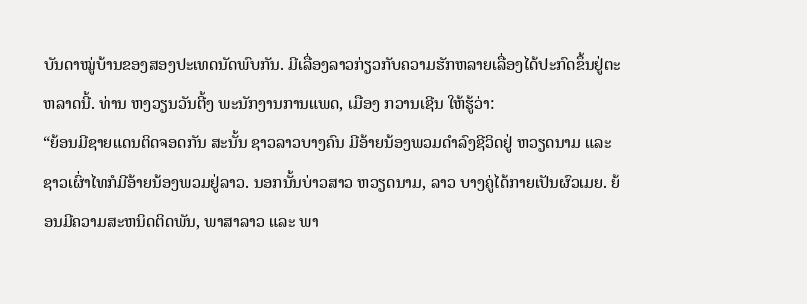ບັນດາໝູ່ບ້ານຂອງສອງປະເທດນັດພົບກັນ. ມີເລື່ອງລາວກ່ຽວກັບຄວາມຮັກຫລາຍເລື່ອງໄດ້ປະກົດຂຶ້ນຢູ່ຕະຫລາດນີ້. ທ່ານ ຫງວຽນວັນຕີ້ງ ພະນັກງານການແພດ, ເມືອງ ກວານເຊີນ ໃຫ້ຮູ້ວ່າ:
“ຍ້ອນມີຊາຍແດນຕິດຈອດກັນ ສະນັ້ນ ຊາວລາວບາງຄົນ ມີອ້າຍນ້ອງພວມດຳລົງຊີວິດຢູ່ ຫວຽດນາມ ແລະ ຊາວເຜົ່າໄທກໍມີອ້າຍນ້ອງພວມຢູ່ລາວ. ນອກນັ້ນບ່າວສາວ ຫວຽດນາມ, ລາວ ບາງຄູ່ໄດ້ກາຍເປັນຜົວເມຍ. ຍ້ອນມີຄວາມສະຫນິດຕິດພັນ, ພາສາລາວ ແລະ ພາ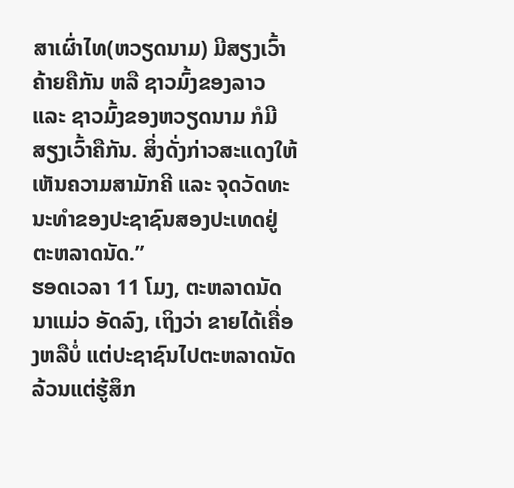ສາເຜົ່າໄທ(ຫວຽດນາມ) ມີສຽງເວົ້າຄ້າຍຄືກັນ ຫລື ຊາວມົ້ງຂອງລາວ ແລະ ຊາວມົ້ງຂອງຫວຽດນາມ ກໍມີສຽງເວົ້າຄືກັນ. ສິ່ງດັ່ງກ່າວສະແດງໃຫ້ເຫັນຄວາມສາມັກຄີ ແລະ ຈຸດວັດທະນະທຳຂອງປະຊາຊົນສອງປະເທດຢູ່ຕະຫລາດນັດ.”
ຮອດເວລາ 11 ໂມງ, ຕະຫລາດນັດ ນາແມ່ວ ອັດລົງ, ເຖິງວ່າ ຂາຍໄດ້ເຄື່ອງຫລືບໍ່ ແຕ່ປະຊາຊົນໄປຕະຫລາດນັດລ້ວນແຕ່ຮູ້ສຶກ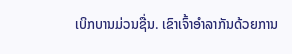ເບິກບານມ່ວນຊື່ນ. ເຂົາເຈົ້າອຳລາກັນດ້ວຍການ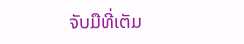ຈັບມືທີ່ເຕັມ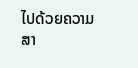ໄປດ້ວຍຄວາມສາ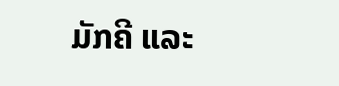ມັກຄີ ແລະ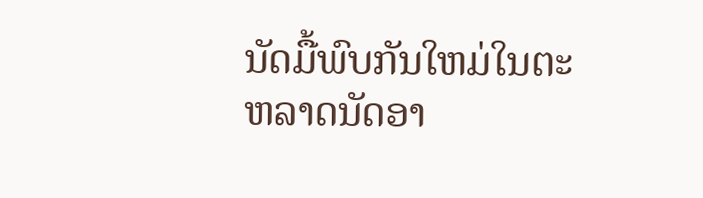ນັດມື້ພົບກັນໃຫມ່ໃນຕະຫລາດນັດອາ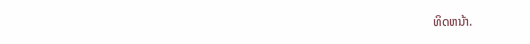ທິດຫນ້າ.